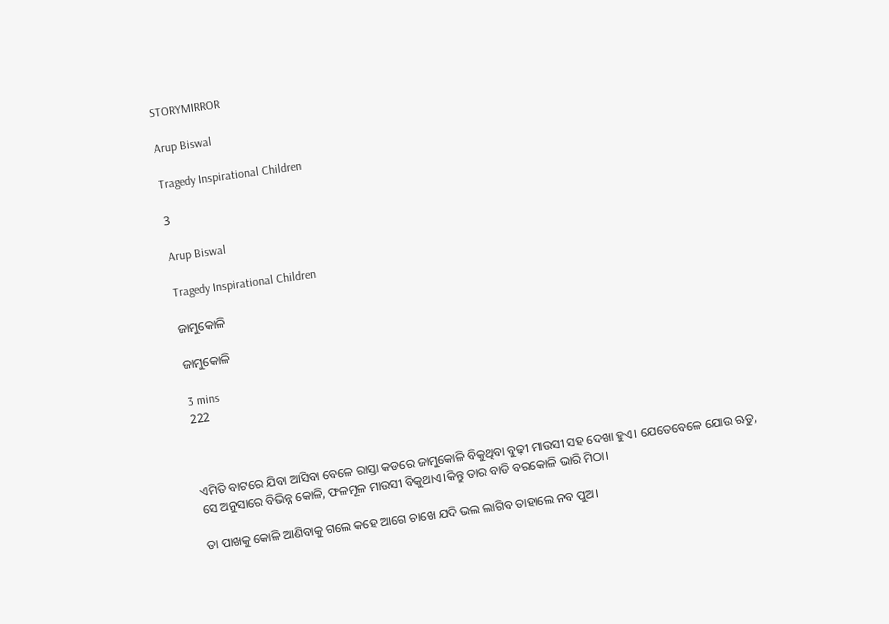STORYMIRROR

Arup Biswal

Tragedy Inspirational Children

3

Arup Biswal

Tragedy Inspirational Children

ଜାମୁକୋଳି

ଜାମୁକୋଳି

3 mins
222



ଏମିତି ବାଟରେ ଯିବା ଆସିବା ବେଳେ ରାସ୍ତା କଡରେ ଜାମୁକୋଳି ବିକୁଥିବା ବୁଢ଼ୀ ମାଉସୀ ସହ ଦେଖା ହୁଏ। ଯେତେବେଳେ ଯୋଉ ଋତୁ, ସେ ଅନୁସାରେ ବିଭିନ୍ନ କୋଳି, ଫଳମୂଳ ମାଉସୀ ବିକୁଥାଏ।କିନ୍ତୁ ତାର ବାଡି ବରକୋଳି ଭାରି ମିଠା।

ତା ପାଖକୁ କୋଳି ଆଣିବାକୁ ଗଲେ କହେ ଆଗେ ଚାଖେ ଯଦି ଭଲ ଲାଗିବ ତାହାଲେ ନବ ପୁଅ।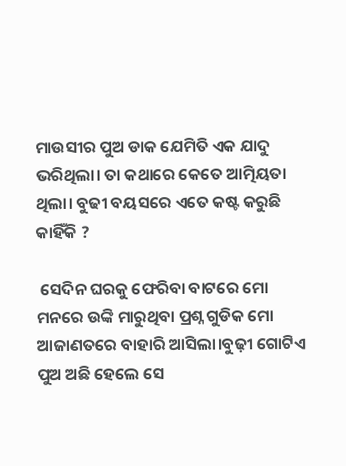ମାଉସୀର ପୁଅ ଡାକ ଯେମିତି ଏକ ଯାଦୁ ଭରିଥିଲା। ତା କଥାରେ କେତେ ଆତ୍ମିୟତା ଥିଲା। ବୁଢୀ ବୟସରେ ଏତେ କଷ୍ଟ କରୁଛି କାହିଁକି ?

 ସେଦିନ ଘରକୁ ଫେରିବା ବାଟରେ ମୋ ମନରେ ଉଙ୍କି ମାରୁଥିବା ପ୍ରଶ୍ନ ଗୁଡିକ ମୋ ଆଜାଣତରେ ବାହାରି ଆସିଲା।ବୁଢ଼ୀ ଗୋଟିଏ ପୁଅ ଅଛି ହେଲେ ସେ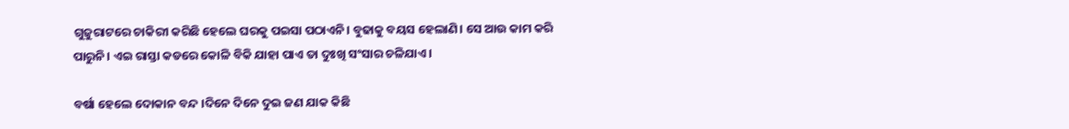ଗୁଜୁରାଟରେ ଚାକିରୀ କରିଛି ହେଲେ ଘରକୁ ପଇସା ପଠାଏନି। ବୁଢାକୁ ବୟସ ହେଲାଣି। ସେ ଆଉ କାମ କରି ପାରୁନି। ଏଇ ରାସ୍ତା କଡରେ କୋଳି ବିକି ଯାହା ପାଏ ତା ଦୁଃଖି ସଂସାର ଚଳିଯାଏ।

ବର୍ଷା ହେଲେ ଦୋକାନ ବନ୍ଦ ।ଦିନେ ଦିନେ ଦୁଇ ଜଣ ଯାକ କିଛି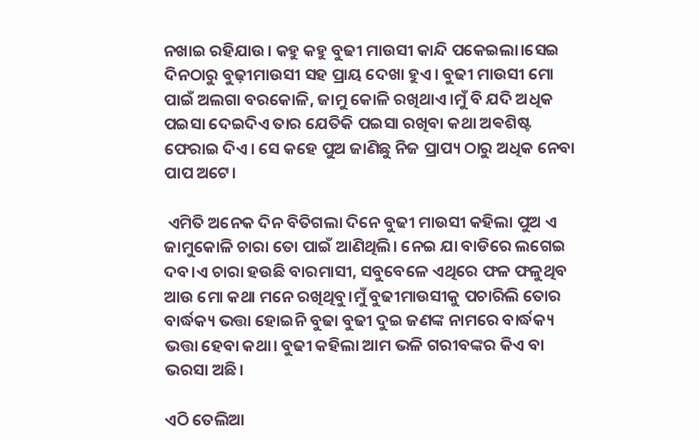ନଖାଇ ରହିଯାଉ। କହୁ କହୁ ବୁଢୀ ମାଉସୀ କାନ୍ଦି ପକେଇଲା।ସେଇ ଦିନଠାରୁ ବୁଢ଼ୀମାଉସୀ ସହ ପ୍ରାୟ ଦେଖା ହୁଏ। ବୁଢୀ ମାଉସୀ ମୋ ପାଇଁ ଅଲଗା ବରକୋଳି, ଜାମୁ କୋଳି ରଖିଥାଏ।ମୁଁ ବି ଯଦି ଅଧିକ ପଇସା ଦେଇଦିଏ ତାର ଯେତିକି ପଇସା ରଖିବା କଥା ଅଵଶିଷ୍ଟ ଫେରାଇ ଦିଏ। ସେ କହେ ପୁଅ ଜାଣିଛୁ ନିଜ ପ୍ରାପ୍ୟ ଠାରୁ ଅଧିକ ନେବା ପାପ ଅଟେ।

 ଏମିତି ଅନେକ ଦିନ ବିତିଗଲା ଦିନେ ବୁଢୀ ମାଉସୀ କହିଲା ପୁଅ ଏ ଜାମୁକୋଳି ଚାରା ତୋ ପାଇଁ ଆଣିଥିଲି। ନେଇ ଯା ବାଡିରେ ଲଗେଇ ଦବ।ଏ ଚାରା ହଉଛି ବାରମାସୀ, ସବୁବେଳେ ଏଥିରେ ଫଳ ଫଳୁଥିବ ଆଉ ମୋ କଥା ମନେ ରଖିଥିବୁ।ମୁଁ ବୁଢୀମାଉସୀକୁ ପଚାରିଲି ତୋର ବାର୍ଦ୍ଧକ୍ୟ ଭତ୍ତା ହୋଇନି ବୁଢା ବୁଢୀ ଦୁଇ ଜଣଙ୍କ ନାମରେ ବାର୍ଦ୍ଧକ୍ୟ ଭତ୍ତା ହେବା କଥା। ବୁଢୀ କହିଲା ଆମ ଭଳି ଗରୀବଙ୍କର କିଏ ବା ଭରସା ଅଛି।

ଏଠି ତେଲିଆ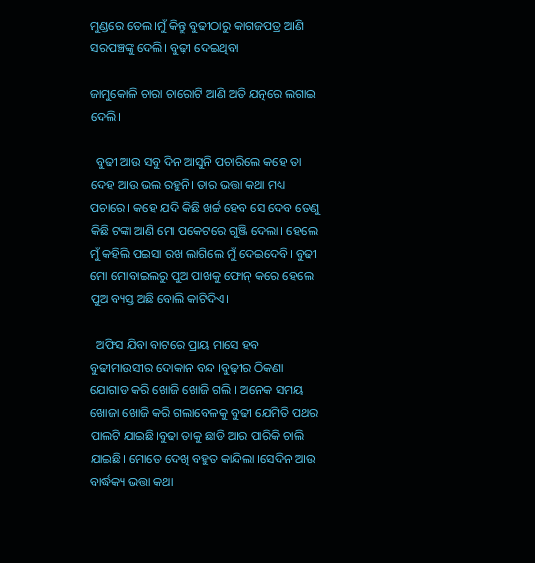ମୁଣ୍ଡରେ ତେଲ।ମୁଁ କିନ୍ତୁ ବୁଢୀଠାରୁ କାଗଜପତ୍ର ଆଣି ସରପଞ୍ଚଙ୍କୁ ଦେଲି। ବୁଢ଼ୀ ଦେଇଥିବା

ଜାମୁକୋଳି ଚାରା ଚାରୋଟି ଆଣି ଅତି ଯତ୍ନରେ ଲଗାଇ ଦେଲି।

  ବୁଢୀ ଆଉ ସବୁ ଦିନ ଆସୁନି ପଚାରିଲେ କହେ ତା ଦେହ ଆଉ ଭଲ ରହୁନି। ତାର ଭତ୍ତା କଥା ମଧ୍ୟ ପଚାରେ। କହେ ଯଦି କିଛି ଖର୍ଚ୍ଚ ହେବ ସେ ଦେବ ତେଣୁ କିଛି ଟଙ୍କା ଆଣି ମୋ ପକେଟରେ ଗୁଞ୍ଜି ଦେଲା। ହେଲେ ମୁଁ କହିଲି ପଇସା ରଖ ଲାଗିଲେ ମୁଁ ଦେଇଦେବି। ବୁଢୀ ମୋ ମୋବାଇଲରୁ ପୁଅ ପାଖକୁ ଫୋନ୍ କରେ ହେଲେ ପୁଅ ବ୍ୟସ୍ତ ଅଛି ବୋଲି କାଟିଦିଏ।

  ଅଫିସ ଯିବା ବାଟରେ ପ୍ରାୟ ମାସେ ହବ ବୁଢୀମାଉସୀର ଦୋକାନ ବନ୍ଦ ।ବୁଢ଼ୀର ଠିକଣା ଯୋଗାଡ କରି ଖୋଜି ଖୋଜି ଗଲି । ଅନେକ ସମୟ ଖୋଜା ଖୋଜି କରି ଗଲାବେଳକୁ ବୁଢୀ ଯେମିତି ପଥର ପାଲଟି ଯାଇଛି।ବୁଢା ତାକୁ ଛାଡି ଆର ପାରିକି ଚାଲି ଯାଇଛି। ମୋତେ ଦେଖି ବହୁତ କାନ୍ଦିଲା ।ସେଦିନ ଆଉ ବାର୍ଦ୍ଧକ୍ୟ ଭତ୍ତା କଥା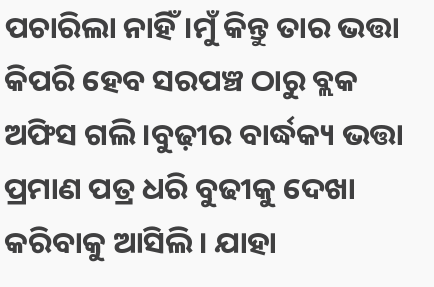ପଚାରିଲା ନାହିଁ।ମୁଁ କିନ୍ତୁ ତାର ଭତ୍ତା କିପରି ହେବ ସରପଞ୍ଚ ଠାରୁ ବ୍ଲକ ଅଫିସ ଗଲି ।ବୁଢ଼ୀର ବାର୍ଦ୍ଧକ୍ୟ ଭତ୍ତା ପ୍ରମାଣ ପତ୍ର ଧରି ବୁଢୀକୁ ଦେଖା କରିବାକୁ ଆସିଲି। ଯାହା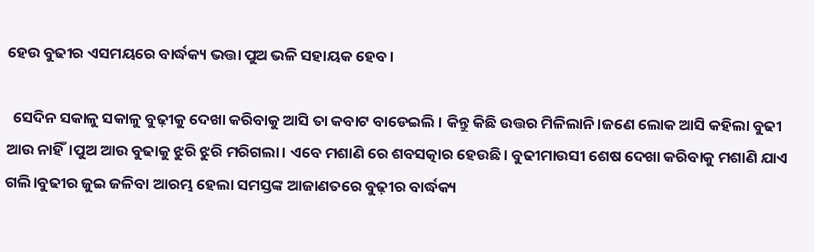ହେଉ ବୁଢୀର ଏସମୟରେ ବାର୍ଦ୍ଧକ୍ୟ ଭତ୍ତା ପୁଅ ଭଳି ସହାୟକ ହେବ।

  ସେଦିନ ସକାଳୁ ସକାଳୁ ବୁଢ଼ୀକୁ ଦେଖା କରିବାକୁ ଆସି ତା କବାଟ ବାଡେଇଲି । କିନ୍ତୁ କିଛି ଉତ୍ତର ମିଳିଲାନି।ଜଣେ ଲୋକ ଆସି କହିଲା ବୁଢୀ ଆଉ ନାହିଁ।ପୁଅ ଆଉ ବୁଢାକୁ ଝୁରି ଝୁରି ମରିଗଲା। ଏବେ ମଶାଣି ରେ ଶବସତ୍କାର ହେଉଛି। ବୁଢୀମାଉସୀ ଶେଷ ଦେଖା କରିବାକୁ ମଶାଣି ଯାଏ ଗଲି।ବୁଢୀର ଜୁଇ ଜଳିବା ଆରମ୍ଭ ହେଲା ସମସ୍ତଙ୍କ ଆଜାଣତରେ ବୁଢ଼ୀର ବାର୍ଦ୍ଧକ୍ୟ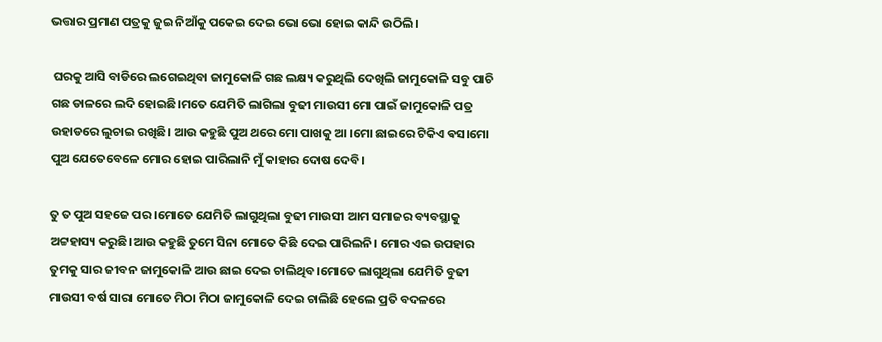ଭତ୍ତାର ପ୍ରମାଣ ପତ୍ରକୁ ଜୁଇ ନିଆଁକୁ ପକେଇ ଦେଇ ଭୋ ଭୋ ହୋଇ କାନ୍ଦି ଉଠିଲି।

 ଘରକୁ ଆସି ବାଡିରେ ଲଗେଇଥିବା ଜାମୁକୋଳି ଗଛ ଲକ୍ଷ୍ୟ କରୁଥିଲି ଦେଖିଲି ଜାମୁକୋଳି ସବୁ ପାଚି ଗଛ ଡାଳରେ ଲଦି ହୋଇଛି।ମତେ ଯେମିତି ଲାଗିଲା ବୁଢୀ ମାଉସୀ ମୋ ପାଇଁ ଜାମୁକୋଳି ପତ୍ର ଉହାଡରେ ଲୁଚାଇ ରଖିଛି। ଆଉ କହୁଛି ପୁଅ ଥରେ ମୋ ପାଖକୁ ଆ ।ମୋ ଛାଇରେ ଟିକିଏ ଵସ।ମୋ ପୁଅ ଯେତେବେଳେ ମୋର ହୋଇ ପାରିଲାନି ମୁଁ କାହାର ଦୋଷ ଦେବି।

ତୁ ତ ପୁଅ ସହଜେ ପର ।ମୋତେ ଯେମିତି ଲାଗୁଥିଲା ବୁଢୀ ମାଉସୀ ଆମ ସମାଜର ବ୍ୟବସ୍ଥାକୁ ଅଟ୍ଟହାସ୍ୟ କରୁଛି।ଆଉ କହୁଛି ତୁମେ ସିନା ମୋତେ କିଛି ଦେଇ ପାରିଲନି। ମୋର ଏଇ ଉପହାର ତୁମକୁ ସାର ଜୀବନ ଜାମୁକୋଳି ଆଉ ଛାଇ ଦେଇ ଚାଲିଥିବ।ମୋତେ ଲାଗୁଥିଲା ଯେମିତି ବୁଢୀ ମାଉସୀ ବର୍ଷ ସାରା ମୋତେ ମିଠା ମିଠା ଜାମୁକୋଳି ଦେଇ ଚାଲିଛି ହେଲେ ପ୍ରତି ବଦଳରେ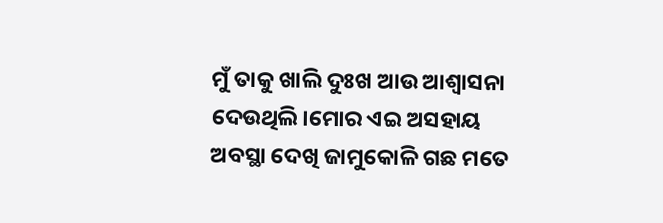ମୁଁ ତାକୁ ଖାଲି ଦୁଃଖ ଆଉ ଆଶ୍ୱାସନା ଦେଉଥିଲି।ମୋର ଏଇ ଅସହାୟ ଅବସ୍ଥା ଦେଖି ଜାମୁକୋଳି ଗଛ ମତେ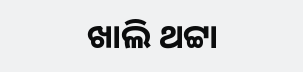ଖାଲି ଥଟ୍ଟା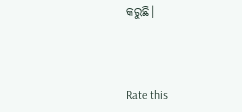କରୁଛି।



Rate this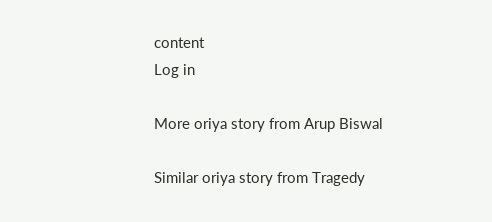content
Log in

More oriya story from Arup Biswal

Similar oriya story from Tragedy